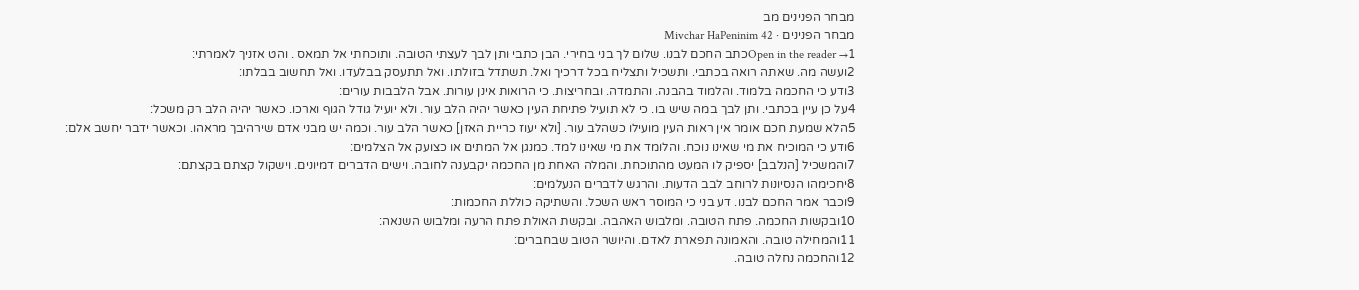מבחר הפנינים מב
מבחר הפנינים · Mivchar HaPeninim 42
Open in the reader →1כתב החכם לבנו. שלום לך בני בחירי. הבן כתבי ותן לבך לעצתי הטובה. ותוכחתי אל תמאס . והט אזניך לאמרתי:
2ועשה מה. שאתה רואה בכתבי. ותשכיל ותצליח בכל דרכיך ואל. תשתדל בזולתו. ואל תתעסק בבלעדו. ואל תחשוב בבלתו:
3ודע כי החכמה בלמוד. והלמוד בהבנה. והתמדה. ובחריצות. כי הרואות אינן עורות. אבל הלבבות עורים:
4על כן עיין בכתבי. ותן לבך במה שיש בו. כי לא תועיל פתיחת העין כאשר יהיה הלב עור. ולא יועיל גודל הגוף וארכו. כאשר יהיה הלב רק משכל:
5הלא שמעת חכם אומר אין ראות העין מועילו כשהלב עור. [ולא יעוז כריית האזן] כאשר הלב עור. וכמה יש מבני אדם שירהיבך מראהו. וכאשר ידבר יחשב אלם:
6ודע כי המוכיח את מי שאינו נוכח. והלומד את מי שאינו למד. כמנגן אל המתים או כצועק אל הצלמים:
7והמשכיל [הנלבב] יספיק לו המעט מהתוכחת. והמלה האחת מן החכמה יקבענה לחובה. וישים הדברים דמיונים. וישקול קצתם בקצתם:
8יחכימהו הנסיונות לרוחב לבב הדעות. והרגש לדברים הנעלמים:
9וכבר אמר החכם לבנו. דע בני כי המוסר ראש השכל. והשתיקה כוללת החכמות:
10ובקשות החכמה. פתח הטובה. ומלבוש האהבה. ובקשת האולת פתח הרעה ומלבוש השנאה:
11והמחילה טובה. והאמונה תפארת לאדם. והיושר הטוב שבחברים:
12והחכמה נחלה טובה.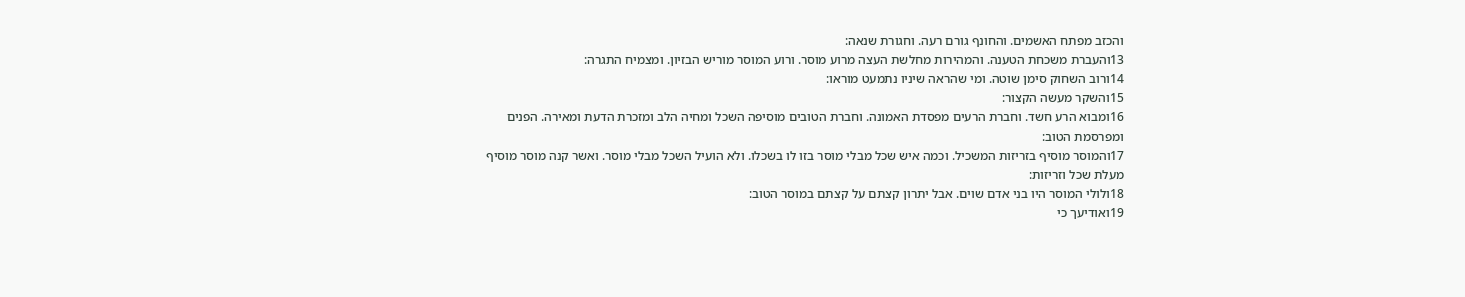והכזב מפתח האשמים. והחונף גורם רעה. וחגורת שנאה:
13והעברת משכחת הטענה. והמהירות מחלשת העצה מרוע מוסר. ורוע המוסר מוריש הבזיון. ומצמיח התגרה:
14ורוב השחוק סימן שוטה. ומי שהראה שיניו נתמעט מוראו:
15והשקר מעשה הקצור:
16ומבוא הרע חשד. וחברת הרעים מפסדת האמונה. וחברת הטובים מוסיפה השכל ומחיה הלב ומזכרת הדעת ומאירה. הפנים ומפרסמת הטוב:
17והמוסר מוסיף בזריזות המשכיל. וכמה איש שכל מבלי מוסר בזו לו בשכלו. ולא הועיל השכל מבלי מוסר. ואשר קנה מוסר מוסיף מעלת שכל וזריזות:
18ולולי המוסר היו בני אדם שוים. אבל יתרון קצתם על קצתם במוסר הטוב:
19ואודיעך כי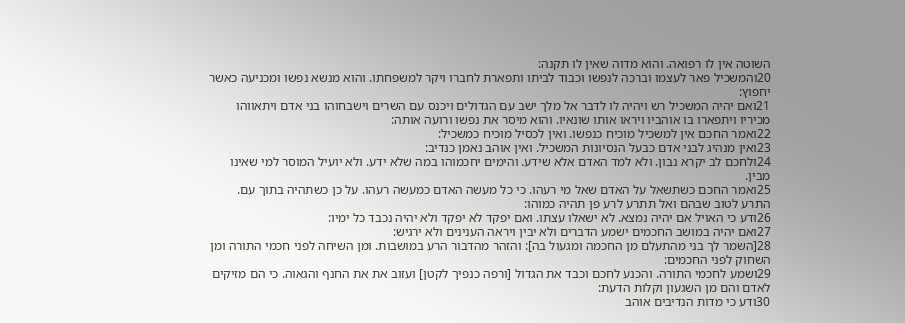השוטה אין לו רפואה. והוא מדוה שאין לו תקנה:
20והמשכיל פאר לעצמו וברכה לנפשו וכבוד לביתו ותפארת לחברו ויקר למשפחתו. והוא מנשא נפשו ומכניעה כאשר יחפוץ:
21ואם יהיה המשכיל רש ויהיה לו לדבר אל מלך ישב עם הגדולים ויכנס עם השרים וישבחוהו בני אדם ויתאווהו מכיריו ויתפארו בו אוהביו ויראו אותו שונאיו. והוא מיסר את נפשו ורועה אותה:
22ואמר החכם אין למשכיל מוכיח כנפשו. ואין לכסיל מוכיח כמשכיל:
23ואין מנהיג לבני אדם כבעל הנסיונות המשכיל. ואין אוהב נאמן כנדיב:
24ולחכם לב יקרא נבון. ולא למד האדם אלא שידע. והימים יחכמוהו במה שלא ידע. ולא יועיל המוסר למי שאינו מבין.
25ואמר החכם כשתשאל על האדם שאל מי רעהו. כי כל מעשה האדם כמעשה רעהו. על כן כשתהיה בתוך עם. התרע לטוב שבהם ואל תתרע לרע פן תהיה כמוהו:
26ודע כי האויל אם יהיה נמצא. לא ישאלו עצתו. ואם יפקד לא יפקד ולא יהיה נכבד כל ימיו:
27ואם יהיה במושב החכמים ישמע הדברים ולא יבין ויראה הענינים ולא ירגיש:
28[השמר לך בני מהתעלם מן החכמה ומגעול בה]: והזהר מהדבור הרע במושבות. ומן השיחה לפני חכמי התורה ומן השחוק לפני החכמים:
29ושמע לחכמי התורה. והכנע לחכם וכבד את הגדול [ורפה כנפיך לקטן] ועזוב את את החנף והגאוה. כי הם מזיקים לאדם והם מן השגעון וקלות הדעת:
30ודע כי מדות הנדיבים אוהב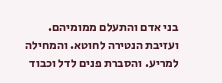בני אדם והתעלם ממומיהם. ועזיבת הנטירה לחוטא. והמחילה למריע. והסברת פנים לדל וכבוד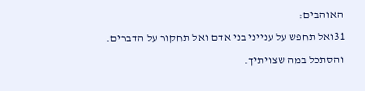האוהבים:
31ואל תחפש על ענייני בני אדם ואל תחקור על הדברים. והסתכל במה שצויתיך.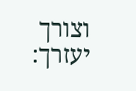וצורך יעזרך: